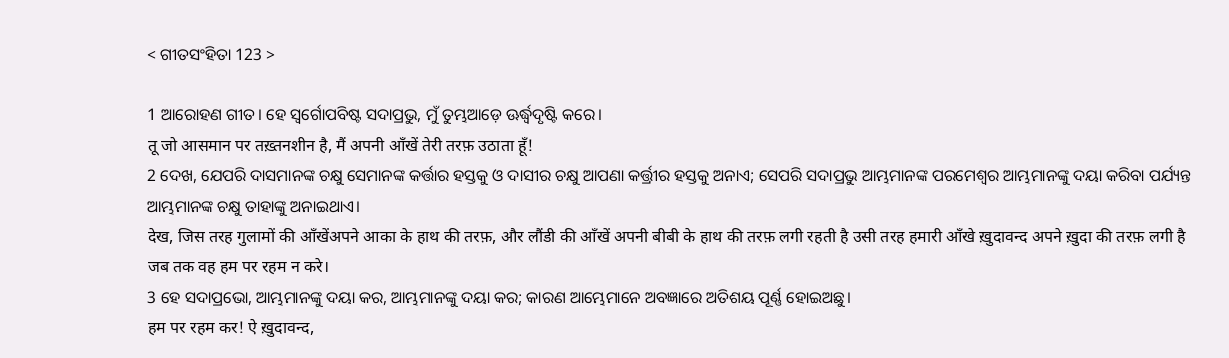< ଗୀତସଂହିତା 123 >

1 ଆରୋହଣ ଗୀତ। ହେ ସ୍ୱର୍ଗୋପବିଷ୍ଟ ସଦାପ୍ରଭୁ, ମୁଁ ତୁମ୍ଭଆଡ଼େ ଊର୍ଦ୍ଧ୍ୱଦୃଷ୍ଟି କରେ।
तू जो आसमान पर तख़्तनशीन है, मैं अपनी आँखें तेरी तरफ़ उठाता हूँ!
2 ଦେଖ, ଯେପରି ଦାସମାନଙ୍କ ଚକ୍ଷୁ ସେମାନଙ୍କ କର୍ତ୍ତାର ହସ୍ତକୁ ଓ ଦାସୀର ଚକ୍ଷୁ ଆପଣା କର୍ତ୍ତ୍ରୀର ହସ୍ତକୁ ଅନାଏ; ସେପରି ସଦାପ୍ରଭୁ ଆମ୍ଭମାନଙ୍କ ପରମେଶ୍ୱର ଆମ୍ଭମାନଙ୍କୁ ଦୟା କରିବା ପର୍ଯ୍ୟନ୍ତ ଆମ୍ଭମାନଙ୍କ ଚକ୍ଷୁ ତାହାଙ୍କୁ ଅନାଇଥାଏ।
देख, जिस तरह गुलामों की आँखेंअपने आका के हाथ की तरफ़, और लौंडी की आँखें अपनी बीबी के हाथ की तरफ़ लगी रहती है उसी तरह हमारी आँखे ख़ुदावन्द अपने ख़ुदा की तरफ़ लगी है जब तक वह हम पर रहम न करे।
3 ହେ ସଦାପ୍ରଭୋ, ଆମ୍ଭମାନଙ୍କୁ ଦୟା କର, ଆମ୍ଭମାନଙ୍କୁ ଦୟା କର; କାରଣ ଆମ୍ଭେମାନେ ଅବଜ୍ଞାରେ ଅତିଶୟ ପୂର୍ଣ୍ଣ ହୋଇଅଛୁ।
हम पर रहम कर! ऐ ख़ुदावन्द,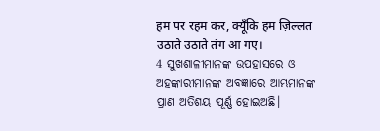हम पर रहम कर, क्यूँकि हम ज़िल्लत उठाते उठाते तंग आ गए।
4 ସୁଖଶାଳୀମାନଙ୍କ ଉପହାସରେ ଓ ଅହଙ୍କାରୀମାନଙ୍କ ଅବଜ୍ଞାରେ ଆମ୍ଭମାନଙ୍କ ପ୍ରାଣ ଅତିଶୟ ପୂର୍ଣ୍ଣ ହୋଇଅଛି।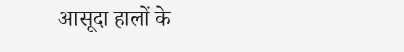आसूदा हालों के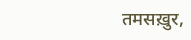तमसख़ुर,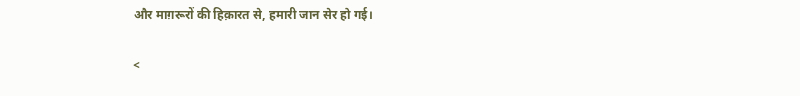और माग़रूरों की हिक़ारत से, हमारी जान सेर हो गई।

<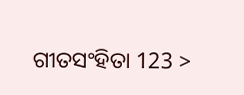ଗୀତସଂହିତା 123 >